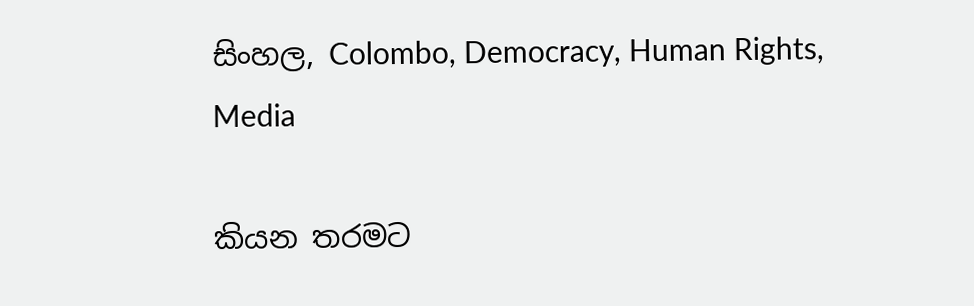සිංහල, Colombo, Democracy, Human Rights, Media

කියන තරමට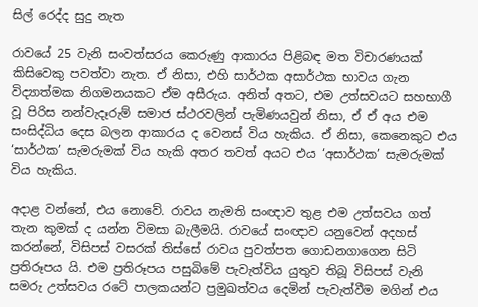සිල් රෙද්ද සුදු නැත

රාවයේ 25 වැනි සංවත්සරය කෙරුණු ආකාරය පිළිබඳ මත විචාරණයක් කිසිවෙකු පවත්වා නැත. ඒ නිසා, එහි සාර්ථක අසාර්ථක භාවය ගැන විද්‍යාත්මක නිගමනයකට ඒම අසීරුය. අනිත් අතට, එම උත්සවයට සහභාගී වූ පිරිස නන්වැදෑරුම් සමාජ ස්ථරවලින් පැමිණයවුන් නිසා, ඒ ඒ අය එම සංසිද්ධිය දෙස බලන ආකාරය ද වෙනස් විය හැකිය. ඒ නිසා, කෙනෙකුට එය ‘සාර්ථක’ සැමරුමක් විය හැකි අතර තවත් අයට එය ‘අසාර්ථක’ සැමරුමක් විය හැකිය.

අදාළ වන්නේ, එය නොවේ. රාවය නැමති සංඥාව තුළ එම උත්සවය ගත් තැන කුමක් ද යන්න විමසා බැලීමයි. රාවයේ සංඥාව යනුවෙන් අදහස් කරන්නේ, විසිපස් වසරක් තිස්සේ රාවය පුවත්පත ගොඩනගාගෙන සිටි ප්‍රතිරූපය යි. එම ප්‍රතිරූපය පසුබිමේ පැවැත්විය යුතුව තිබූ විසිපස් වැනි සමරු උත්සවය රටේ පාලකයන්ට ප්‍රමුඛත්වය දෙමින් පැවැත්වීම මගින් එය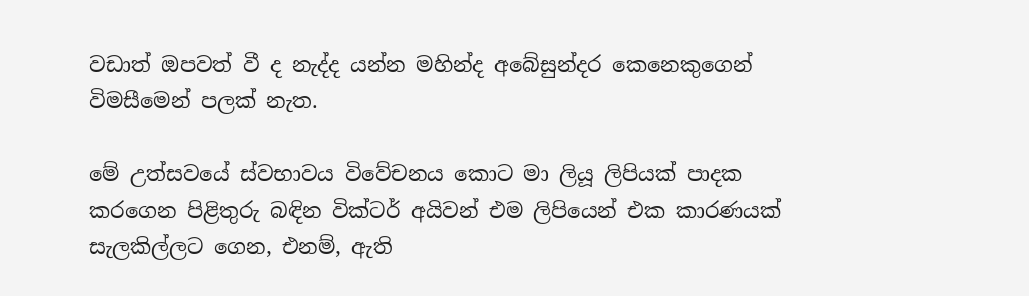වඩාත් ඔපවත් වී ද නැද්ද යන්න මහින්ද අබේසුන්දර කෙනෙකුගෙන් විමසීමෙන් පලක් නැත.

මේ උත්සවයේ ස්වභාවය විවේචනය කොට මා ලියූ ලිපියක් පාදක කරගෙන පිළිතුරු බඳින වික්ටර් අයිවන් එම ලිපියෙන් එක කාරණයක් සැලකිල්ලට ගෙන, එනම්, ඇති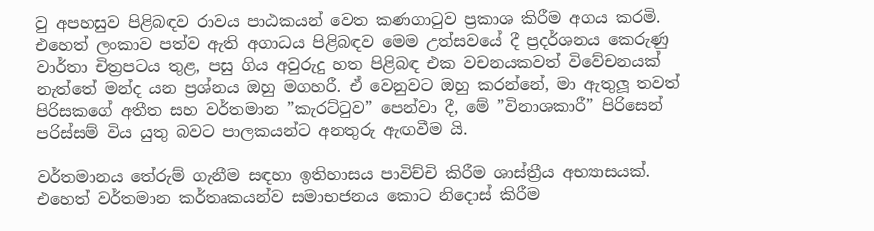වු අපහසුව පිළිබඳව රාවය පාඨකයන් වෙත කණගාටුව ප්‍රකාශ කිරීම අගය කරමි. එහෙත් ලංකාව පත්ව ඇති අගාධය පිළිබඳව මෙම උත්සවයේ දී ප්‍රදර්ශනය කෙරුණු වාර්තා චිත්‍රපටය තුළ, පසු ගිය අවුරුදු හත පිළිබඳ එක වචනයකවත් විවේචනයක් නැත්තේ මන්ද යන ප්‍රශ්නය ඔහු මගහරී. ඒ වෙනුවට ඔහු කරන්නේ, මා ඇතුලූ තවත් පිරිසකගේ අතීත සහ වර්තමාන ”කැරට්ටුව” පෙන්වා දී, මේ ”විනාශකාරී” පිරිසෙන් පරිස්සම් විය යුතු බවට පාලකයන්ට අනතුරු ඇඟවීම යි.

වර්තමානය තේරුම් ගැනීම සඳහා ඉතිහාසය පාවිච්චි කිරීම ශාස්ත්‍රීය අභ්‍යාසයක්. එහෙත් වර්තමාන කර්තෘකයන්ව සමාභජනය කොට නිදොස් කිරීම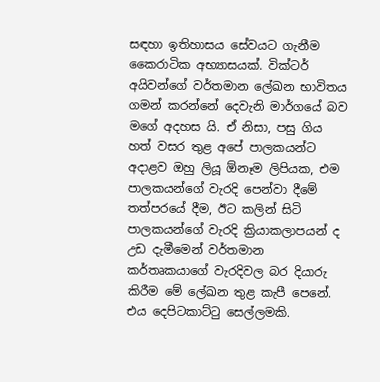සඳහා ඉතිහාසය සේවයට ගැනීම කෛරාටික අභ්‍යාසයක්. වික්ටර් අයිවන්ගේ වර්තමාන ලේඛන භාවිතය ගමන් කරන්නේ දෙවැනි මාර්ගයේ බව මගේ අදහස යි. ඒ නිසා, පසු ගිය හත් වසර තුළ අපේ පාලකයන්ට අදාළව ඔහු ලියූ ඕනෑම ලිපියක, එම පාලකයන්ගේ වැරදි පෙන්වා දීමේ තත්පරයේ දීම, ඊට කලින් සිටි පාලකයන්ගේ වැරදි ක්‍රියාකලාපයන් ද උඩ දැමීමෙන් වර්තමාන කර්තෘකයාගේ වැරදිවල බර දියාරු කිරීම මේ ලේඛන තුළ කැපී පෙනේ. එය දෙපිටකාට්ටු සෙල්ලමකි.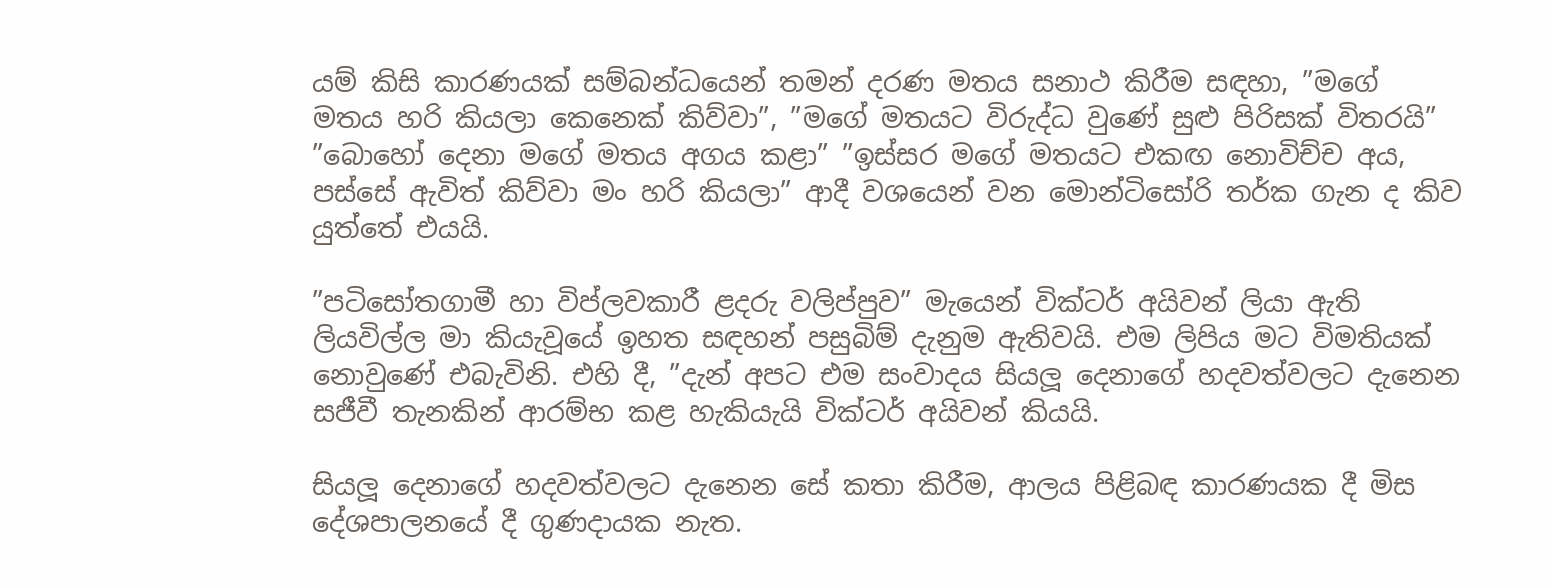යම් කිසි කාරණයක් සම්බන්ධයෙන් තමන් දරණ මතය සනාථ කිරීම සඳහා, ”මගේ මතය හරි කියලා කෙනෙක් කිව්වා”, ”මගේ මතයට විරුද්ධ වුණේ සුළු පිරිසක් විතරයි” ”බොහෝ දෙනා මගේ මතය අගය කළා” ”ඉස්සර මගේ මතයට එකඟ නොවිච්ච අය, පස්සේ ඇවිත් කිව්වා මං හරි කියලා” ආදී වශයෙන් වන මොන්ටිසෝරි තර්ක ගැන ද කිව යුත්තේ එයයි.

”පටිසෝතගාමී හා විප්ලවකාරී ළදරු වලිප්පුව” මැයෙන් වික්ටර් අයිවන් ලියා ඇති ලියවිල්ල මා කියැවූයේ ඉහත සඳහන් පසුබිම් දැනුම ඇතිවයි. එම ලිපිය මට විමතියක් නොවුණේ එබැවිනි. එහි දී, ”දැන් අපට එම සංවාදය සියලූ දෙනාගේ හදවත්වලට දැනෙන සජීවී තැනකින් ආරම්භ කළ හැකියැයි වික්ටර් අයිවන් කියයි.

සියලූ දෙනාගේ හදවත්වලට දැනෙන සේ කතා කිරීම, ආලය පිළිබඳ කාරණයක දී මිස දේශපාලනයේ දී ගුණදායක නැත.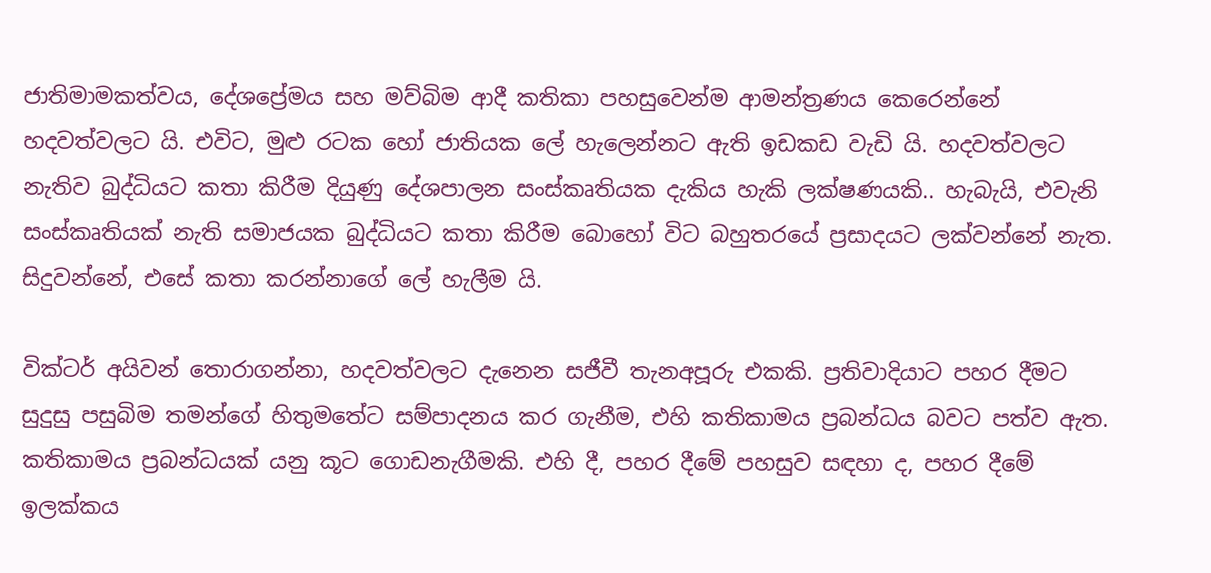ජාතිමාමකත්වය, දේශප්‍රේමය සහ මව්බිම ආදී කතිකා පහසුවෙන්ම ආමන්ත්‍රණය කෙරෙන්නේ හදවත්වලට යි. එවිට, මුළු රටක හෝ ජාතියක ලේ හැලෙන්නට ඇති ඉඩකඩ වැඩි යි. හදවත්වලට නැතිව බුද්ධියට කතා කිරීම දියුණු දේශපාලන සංස්කෘතියක දැකිය හැකි ලක්ෂණයකි.. හැබැයි, එවැනි සංස්කෘතියක් නැති සමාජයක බුද්ධියට කතා කිරීම බොහෝ විට බහුතරයේ ප්‍රසාදයට ලක්වන්නේ නැත. සිදුවන්නේ, එසේ කතා කරන්නාගේ ලේ හැලීම යි.

වික්ටර් අයිවන් තොරාගන්නා, හදවත්වලට දැනෙන සජීවී තැනඅපූරු එකකි. ප්‍රතිවාදියාට පහර දීමට සුදුසු පසුබිම තමන්ගේ හිතුමතේට සම්පාදනය කර ගැනීම, එහි කතිකාමය ප්‍රබන්ධය බවට පත්ව ඇත. කතිකාමය ප්‍රබන්ධයක් යනු කූට ගොඩනැගීමකි. එහි දී, පහර දීමේ පහසුව සඳහා ද, පහර දීමේ ඉලක්කය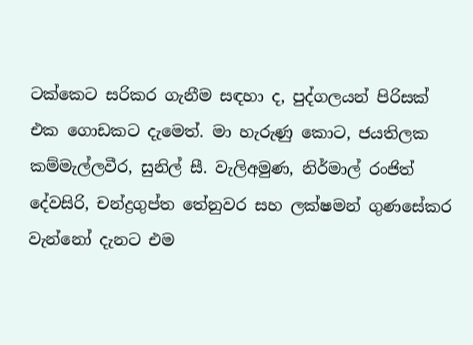ටක්කෙට සරිකර ගැනීම සඳහා ද, පුද්ගලයන් පිරිසක් එක ගොඩකට දැමෙත්. මා හැරුණු කොට, ජයතිලක කම්මැල්ලවීර, සුනිල් සී. වැලිඅමුණ, නිර්මාල් රංජිත් දේවසිරි, චන්ද්‍රගුප්ත තේනුවර සහ ලක්ෂමන් ගුණසේකර වැන්නෝ දැනට එම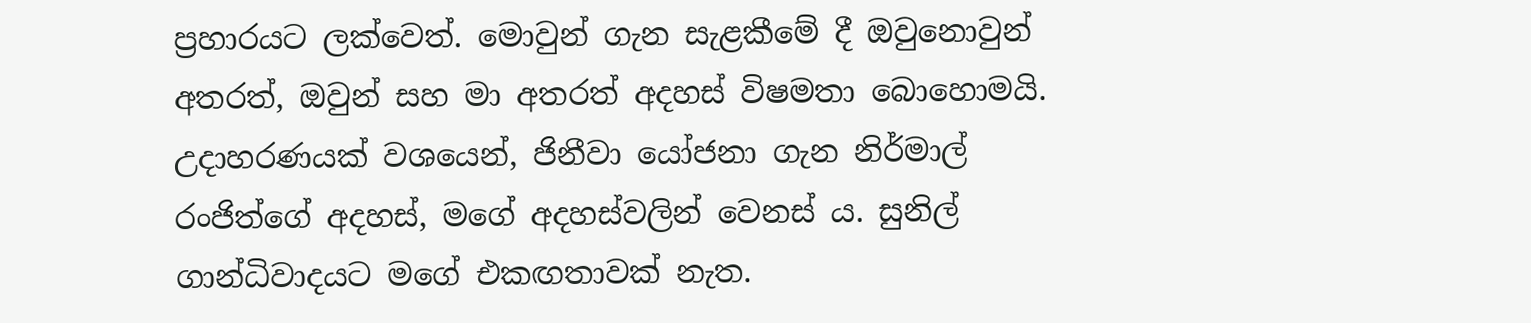ප්‍රහාරයට ලක්වෙත්. මොවුන් ගැන සැළකීමේ දී ඔවුනොවුන් අතරත්, ඔවුන් සහ මා අතරත් අදහස් විෂමතා බොහොමයි. උදාහරණයක් වශයෙන්, ජිනීවා යෝජනා ගැන නිර්මාල් රංජිත්ගේ අදහස්, මගේ අදහස්වලින් වෙනස් ය. සුනිල් ගාන්ධිවාදයට මගේ එකඟතාවක් නැත.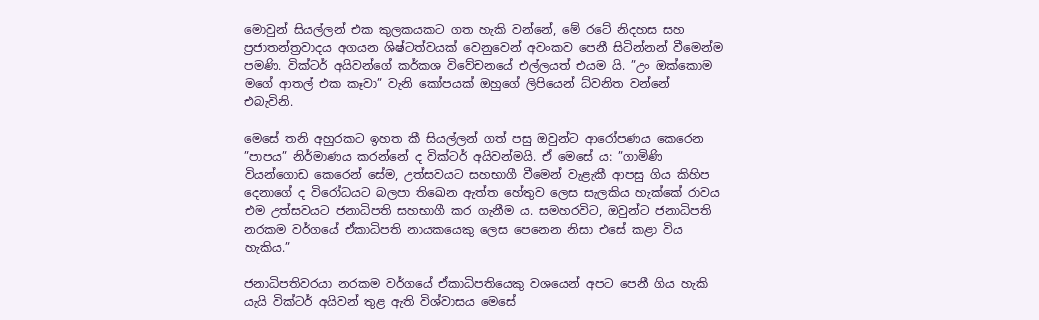මොවුන් සියල්ලන් එක කුලකයකට ගත හැකි වන්නේ, මේ රටේ නිදහස සහ ප්‍රජාතන්ත්‍රවාදය අගයන ශිෂ්ටත්වයක් වෙනුවෙන් අවංකව පෙනී සිටින්නන් වීමෙන්ම පමණි. වික්ටර් අයිවන්ගේ කර්කශ විවේචනයේ එල්ලයත් එයම යි. ”උං ඔක්කොම මගේ ආතල් එක කෑවා” වැනි කෝපයක් ඔහුගේ ලිපියෙන් ධ්වනිත වන්නේ එබැවිනි.

මෙසේ තනි අහුරකට ඉහත කී සියල්ලන් ගත් පසු ඔවුන්ට ආරෝපණය කෙරෙන ”පාපය” නිර්මාණය කරන්නේ ද වික්ටර් අයිවන්මයි. ඒ මෙසේ ය: ”ගාමිණි වියන්ගොඩ කෙරෙන් සේම, උත්සවයට සහභාගී වීමෙන් වැළැකී ආපසු ගිය කිහිප දෙනාගේ ද විරෝධයට බලපා තිඛෙන ඇත්ත හේතුව ලෙස සැලකිය හැක්කේ රාවය එම උත්සවයට ජනාධිපති සහභාගී කර ගැනීම ය. සමහරවිට, ඔවුන්ට ජනාධිපති නරකම වර්ගයේ ඒකාධිපති නායකයෙකු ලෙස පෙනෙන නිසා එසේ කළා විය හැකිය.”

ජනාධිපතිවරයා නරකම වර්ගයේ ඒකාධිපතියෙකු වශයෙන් අපට පෙනී ගිය හැකි යැයි වික්ටර් අයිවන් තුළ ඇති විශ්වාසය මෙසේ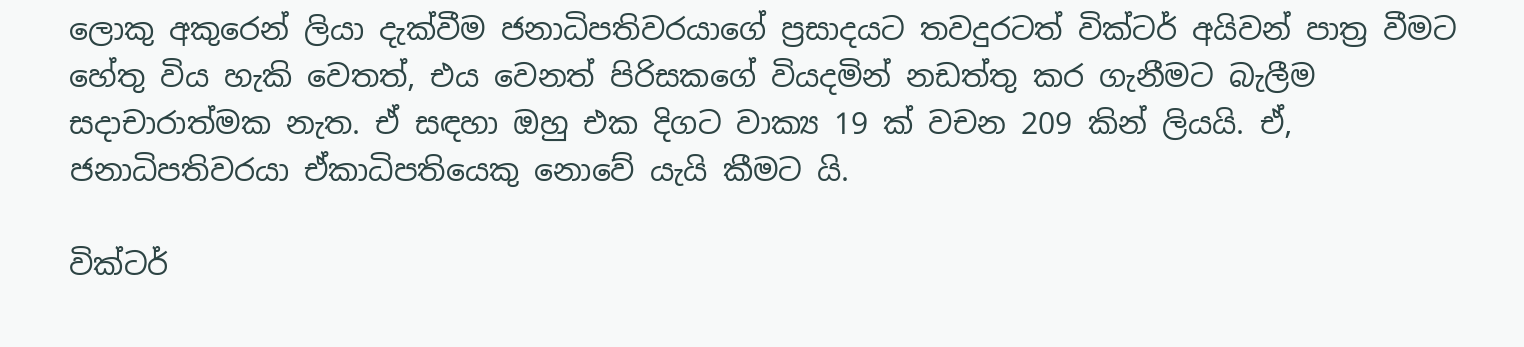ලොකු අකුරෙන් ලියා දැක්වීම ජනාධිපතිවරයාගේ ප්‍රසාදයට තවදුරටත් වික්ටර් අයිවන් පාත්‍ර වීමට හේතු විය හැකි වෙතත්, එය වෙනත් පිරිසකගේ වියදමින් නඩත්තු කර ගැනීමට බැලීම සදාචාරාත්මක නැත. ඒ සඳහා ඔහු එක දිගට වාක්‍ය 19 ක් වචන 209 කින් ලියයි. ඒ, ජනාධිපතිවරයා ඒකාධිපතියෙකු නොවේ යැයි කීමට යි.

වික්ටර්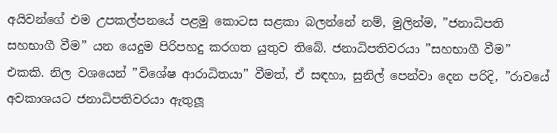අයිවන්ගේ එම උපකල්පනයේ පළමු කොටස සළකා බලන්නේ නම්, මුලින්ම, ”ජනාධිපති සහභාගී වීම” යන යෙදුම පිරිපහදු කරගත යුතුව තිබේ. ජනාධිපතිවරයා ”සහභාගී වීම” එකකි. නිල වශයෙන් ”විශේෂ ආරාධිතයා” වීමත්, ඒ සඳහා, සුනිල් පෙන්වා දෙන පරිදි, ”රාවයේ අවකාශයට ජනාධිපතිවරයා ඇතුලූ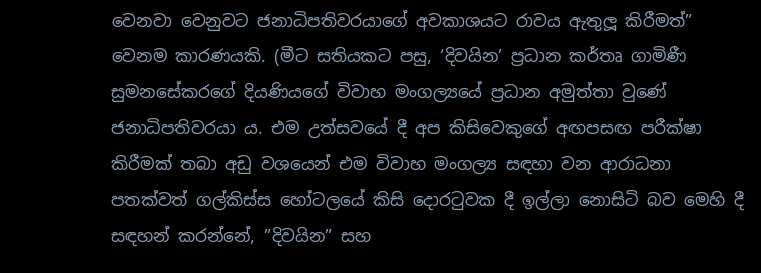වෙනවා වෙනුවට ජනාධිපතිවරයාගේ අවකාශයට රාවය ඇතුලූ කිරීමත්” වෙනම කාරණයකි. (මීට සතියකට පසු, ‘දිවයින’ ප්‍රධාන කර්තෘ ගාමිණී සුමනසේකරගේ දියණියගේ විවාහ මංගල්‍යයේ ප්‍රධාන අමුත්තා වුණේ ජනාධිපතිවරයා ය. එම උත්සවයේ දී අප කිසිවෙකුගේ අඟපසඟ පරීක්ෂා කිරීමක් තබා අඩු වශයෙන් එම විවාහ මංගල්‍ය සඳහා වන ආරාධනා පතක්වත් ගල්කිස්ස හෝටලයේ කිසි දොරටුවක දී ඉල්ලා නොසිටි බව මෙහි දී සඳහන් කරන්නේ, ”දිවයින” සහ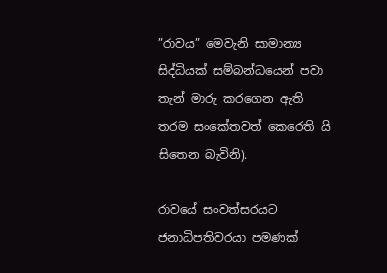”රාවය” මෙවැනි සාමාන්‍ය සිද්ධියක් සම්බන්ධයෙන් පවා තැන් මාරු කරගෙන ඇති තරම සංකේතවත් කෙරෙති යි සිතෙන බැවිනි).

රාවයේ සංවත්සරයට ජනාධිපතිවරයා පමණක්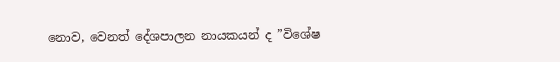නොව, වෙනත් දේශපාලන නායකයන් ද ”විශේෂ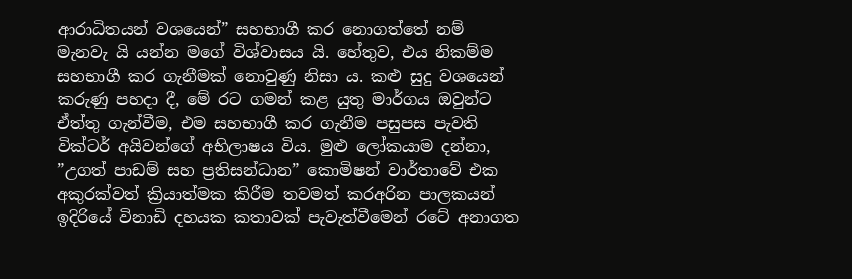ආරාධිතයන් වශයෙන්” සහභාගී කර නොගත්තේ නම් මැනවැ යි යන්න මගේ විශ්වාසය යි. හේතුව, එය නිකම්ම සහභාගී කර ගැනීමක් නොවුණු නිසා ය. කළු සුදු වශයෙන් කරුණු පහදා දී, මේ රට ගමන් කළ යුතු මාර්ගය ඔවුන්ට ඒත්තු ගැන්වීම, එම සහභාගී කර ගැනීම පසුපස පැවති වික්ටර් අයිවන්ගේ අභිලාෂය විය. මුළු ලෝකයාම දන්නා, ”උගත් පාඩම් සහ ප්‍රතිසන්ධාන” කොමිෂන් වාර්තාවේ එක අකුරක්වත් ක්‍රියාත්මක කිරීම තවමත් කරඅරින පාලකයන් ඉදිරියේ විනාඩි දහයක කතාවක් පැවැත්වීමෙන් රටේ අනාගත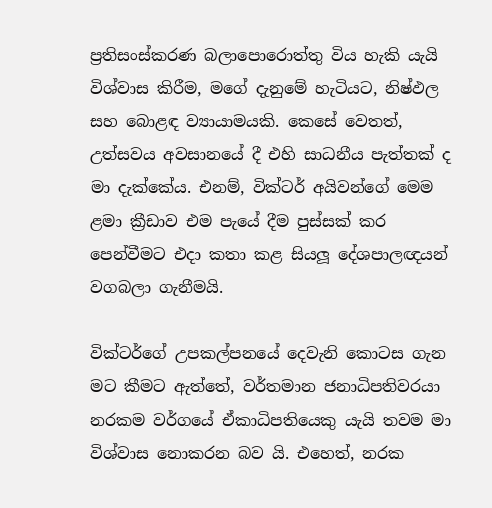ප්‍රතිසංස්කරණ බලාපොරොත්තු විය හැකි යැයි විශ්වාස කිරීම, මගේ දැනුමේ හැටියට, නිෂ්ඵල සහ බොළඳ ව්‍යායාමයකි. කෙසේ වෙතත්, උත්සවය අවසානයේ දී එහි සාධනීය පැත්තක් ද මා දැක්කේය. එනම්, වික්ටර් අයිවන්ගේ මෙම ළමා ක්‍රීඩාව එම පැයේ දීම පුස්සක් කර පෙන්වීමට එදා කතා කළ සියලූ දේශපාලඥයන් වගබලා ගැනීමයි.

වික්ටර්ගේ උපකල්පනයේ දෙවැනි කොටස ගැන මට කීමට ඇත්තේ, වර්තමාන ජනාධිපතිවරයා නරකම වර්ගයේ ඒකාධිපතියෙකු යැයි තවම මා විශ්වාස නොකරන බව යි. එහෙත්, නරක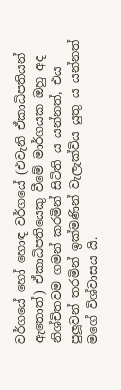වර්ගයේ හෝ හොඳ වර්ගයේ (එවැනි ඒකාධිපතියන් ඇතොත්) ඒකාධිපතියෙකු වීමේ මාර්ගයක ඔහු අද නිශ්චිතවම ගමන් කරමින් සිටිති ය යන්නත්, එය පුලූවන් තරමින් ඉක්මණින් වැලැක්විය යුතු ය යන්නත් මගේ විශ්වාසය යි.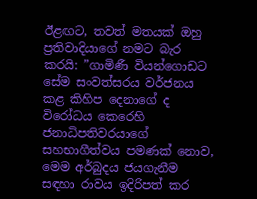ඊළඟට, තවත් මතයක් ඔහු ප්‍රතිවාදියාගේ නමට බැර කරයි: ”ගාමිණී වියන්ගොඩට සේම සංවත්සරය වර්ජනය කළ කිහිප දෙනාගේ ද විරෝධය කෙරෙහි ජනාධිපතිවරයාගේ සහභාගීත්වය පමණක් නොව, මෙම අර්බුදය ජයගැනීම සඳහා රාවය ඉදිරිපත් කර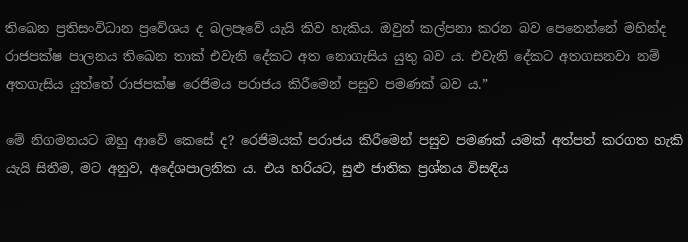තිඛෙන ප්‍රතිසංවිධාන ප්‍රවේශය ද බලපෑවේ යැයි කිව හැකිය. ඔවුන් කල්පනා කරන බව පෙනෙන්නේ මහින්ද රාජපක්ෂ පාලනය තිඛෙන තාක් එවැනි දේකට අත නොගැසිය යුතු බව ය. එවැනි දේකට අතගසනවා නම් අතගැසිය යුත්තේ රාජපක්ෂ රෙජිමය පරාජය කිරීමෙන් පසුව පමණක් බව ය.”

මේ නිගමනයට ඔහු ආවේ කෙසේ ද? රෙජිමයක් පරාජය කිරීමෙන් පසුව පමණක් යමක් අත්පත් කරගත හැකි යැයි සිතීම, මට අනුව, අදේශපාලනික ය. එය හරියට, සුළු ජාතික ප්‍රශ්නය විසඳිය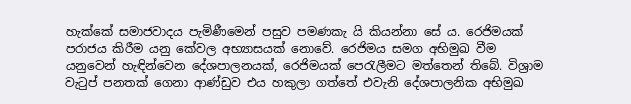හැක්කේ සමාජවාදය පැමිණීමෙන් පසුව පමණකැ යි කියන්නා සේ ය. රෙජිමයක් පරාජය කිරීම යනු කේවල අභ්‍යාසයක් නොවේ. රෙජිමය සමග අභිමුඛ වීම යනුවෙන් හැඳින්වෙන දේශපාලනයක්, රෙජිමයක් පෙරැලීමට මත්තෙන් තිබේ. විශ්‍රාම වැටුප් පනතක් ගෙනා ආණ්ඩුව එය හකුලා ගත්තේ එවැනි දේශපාලනික අභිමුඛ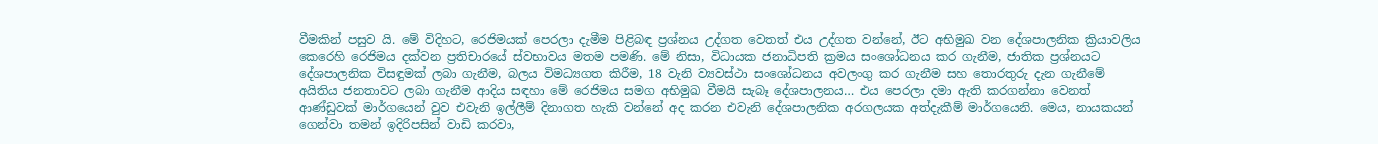වීමකින් පසුව යි. මේ විදිහට, රෙජිමයක් පෙරලා දැමීම පිළිබඳ ප්‍රශ්නය උද්ගත වෙතත් එය උද්ගත වන්නේ, ඊට අභිමුඛ වන දේශපාලනික ක්‍රියාවලිය කෙරෙහි රෙජිමය දක්වන ප්‍රතිචාරයේ ස්වභාවය මතම පමණි. මේ නිසා, විධායක ජනාධිපති ක්‍රමය සංශෝධනය කර ගැනීම, ජාතික ප්‍රශ්නයට දේශපාලනික විසඳුමක් ලබා ගැනීම, බලය විමධ්‍යගත කිරීම, 18 වැනි ව්‍යවස්ථා සංශෝධනය අවලංගු කර ගැනීම සහ තොරතුරු දැන ගැනීමේ අයිතිය ජනතාවට ලබා ගැනීම ආදිය සඳහා මේ රෙජිමය සමග අභිමුඛ වීමයි සැබෑ දේශපාලනය… එය පෙරලා දමා ඇති කරගන්නා වෙනත් ආණ්ඩුවක් මාර්ගයෙන් වුව එවැනි ඉල්ලීම් දිනාගත හැකි වන්නේ අද කරන එවැනි දේශපාලනික අරගලයක අත්දැකීම් මාර්ගයෙනි. මෙය, නායකයන් ගෙන්වා තමන් ඉදිරිපසින් වාඩි කරවා,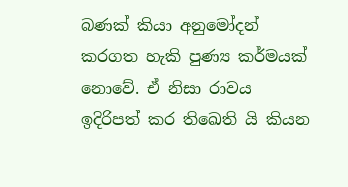බණක් කියා අනුමෝදන් කරගත හැකි පුණ්‍ය කර්මයක් නොවේ. ඒ නිසා රාවය ඉදිරිපත් කර තිඛෙති යි කියන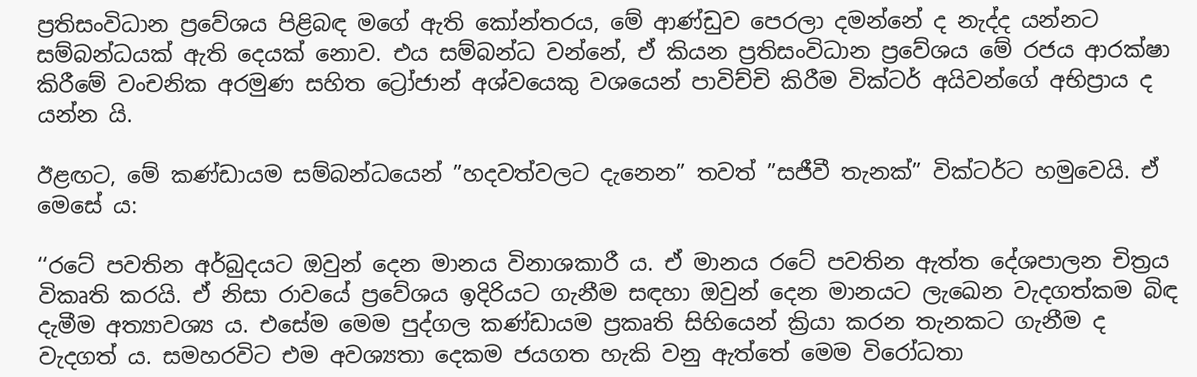ප්‍රතිසංවිධාන ප්‍රවේශය පිළිබඳ මගේ ඇති කෝන්තරය, මේ ආණ්ඩුව පෙරලා දමන්නේ ද නැද්ද යන්නට සම්බන්ධයක් ඇති දෙයක් නොව. එය සම්බන්ධ වන්නේ, ඒ කියන ප්‍රතිසංවිධාන ප්‍රවේශය මේ රජය ආරක්ෂා කිරීමේ වංචනික අරමුණ සහිත ට්‍රෝජාන් අශ්වයෙකු වශයෙන් පාවිච්චි කිරීම වික්ටර් අයිවන්ගේ අභිප්‍රාය ද යන්න යි.

ඊළඟට, මේ කණ්ඩායම සම්බන්ධයෙන් ”හදවත්වලට දැනෙන” තවත් ”සජීවී තැනක්” වික්ටර්ට හමුවෙයි. ඒ මෙසේ ය:

‘‘රටේ පවතින අර්බුදයට ඔවුන් දෙන මානය විනාශකාරී ය. ඒ මානය රටේ පවතින ඇත්ත දේශපාලන චිත්‍රය විකෘති කරයි. ඒ නිසා රාවයේ ප්‍රවේශය ඉදිරියට ගැනීම සඳහා ඔවුන් දෙන මානයට ලැඛෙන වැදගත්කම බිඳ දැමීම අත්‍යාවශ්‍ය ය. එසේම මෙම පුද්ගල කණ්ඩායම ප්‍රකෘති සිහියෙන් ක්‍රියා කරන තැනකට ගැනීම ද වැදගත් ය. සමහරවිට එම අවශ්‍යතා දෙකම ජයගත හැකි වනු ඇත්තේ මෙම විරෝධතා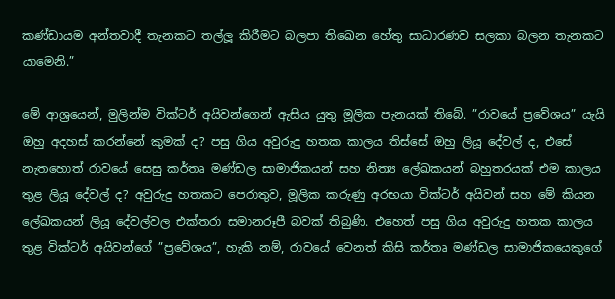කණ්ඩායම අන්තවාදී තැනකට තල්ලූ කිරීමට බලපා තිඛෙන හේතු සාධාරණව සලකා බලන තැනකට යාමෙනි.”

මේ ආශ්‍රයෙන්, මුලින්ම වික්ටර් අයිවන්ගෙන් ඇසිය යුතු මූලික පැනයක් තිබේ. ”රාවයේ ප්‍රවේශය” යැයි ඔහු අදහස් කරන්නේ කුමක් ද? පසු ගිය අවුරුදු හතක කාලය තිස්සේ ඔහු ලියූ දේවල් ද, එසේ නැතහොත් රාවයේ සෙසු කර්තෘ මණ්ඩල සාමාජිකයන් සහ නිත්‍ය ලේඛකයන් බහුතරයක් එම කාලය තුළ ලියූ දේවල් ද? අවුරුදු හතකට පෙරාතුව, මූලික කරුණු අරභයා වික්ටර් අයිවන් සහ මේ කියන ලේඛකයන් ලියූ දේවල්වල එක්තරා සමානරූපී බවක් තිබුණි. එහෙත් පසු ගිය අවුරුදු හතක කාලය තුළ වික්ටර් අයිවන්ගේ ”ප්‍රවේශය”, හැකි නම්, රාවයේ වෙනත් කිසි කර්තෘ මණ්ඩල සාමාජිකයෙකුගේ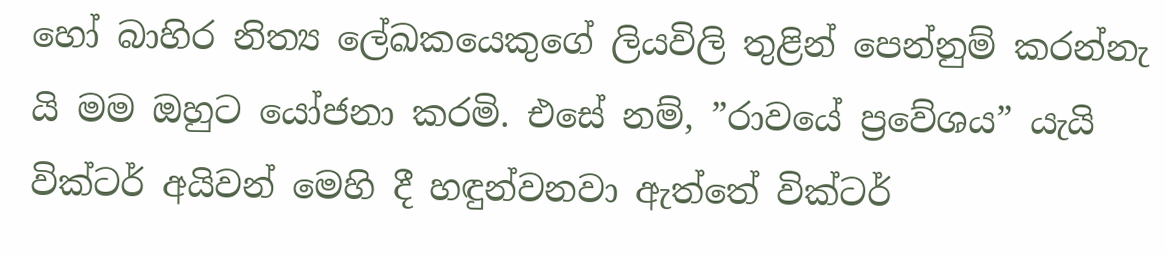හෝ බාහිර නිත්‍ය ලේඛකයෙකුගේ ලියවිලි තුළින් පෙන්නුම් කරන්නැ යි මම ඔහුට යෝජනා කරමි. එසේ නම්, ”රාවයේ ප්‍රවේශය” යැයි වික්ටර් අයිවන් මෙහි දී හඳුන්වනවා ඇත්තේ වික්ටර්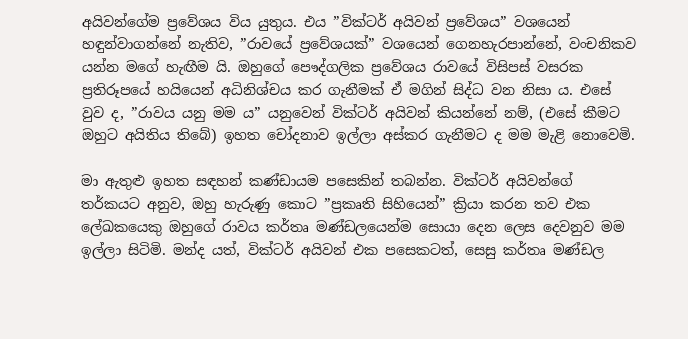අයිවන්ගේම ප්‍රවේශය විය යුතුය. එය ”වික්ටර් අයිවන් ප්‍රවේශය” වශයෙන් හඳුන්වාගන්නේ නැතිව, ”රාවයේ ප්‍රවේශයක්” වශයෙන් ගෙනහැරපාන්නේ, වංචනිකව යන්න මගේ හැඟීම යි. ඔහුගේ පෞද්ගලික ප්‍රවේශය රාවයේ විසිපස් වසරක ප්‍රතිරූපයේ හයියෙන් අධිනිශ්චය කර ගැනීමක් ඒ මගින් සිද්ධ වන නිසා ය. එසේ වුව ද, ”රාවය යනු මම ය” යනුවෙන් වික්ටර් අයිවන් කියන්නේ නම්, (එසේ කීමට ඔහුට අයිතිය තිබේ) ඉහත චෝදනාව ඉල්ලා අස්කර ගැනීමට ද මම මැළි නොවෙමි.

මා ඇතුළු ඉහත සඳහන් කණ්ඩායම පසෙකින් තබන්න. වික්ටර් අයිවන්ගේ තර්කයට අනුව, ඔහු හැරුණු කොට ”ප්‍රකෘති සිහියෙන්” ක්‍රියා කරන තව එක ලේඛකයෙකු ඔහුගේ රාවය කර්තෘ මණ්ඩලයෙන්ම සොයා දෙන ලෙස දෙවනුව මම ඉල්ලා සිටිමි. මන්ද යත්, වික්ටර් අයිවන් එක පසෙකටත්, සෙසු කර්තෘ මණ්ඩල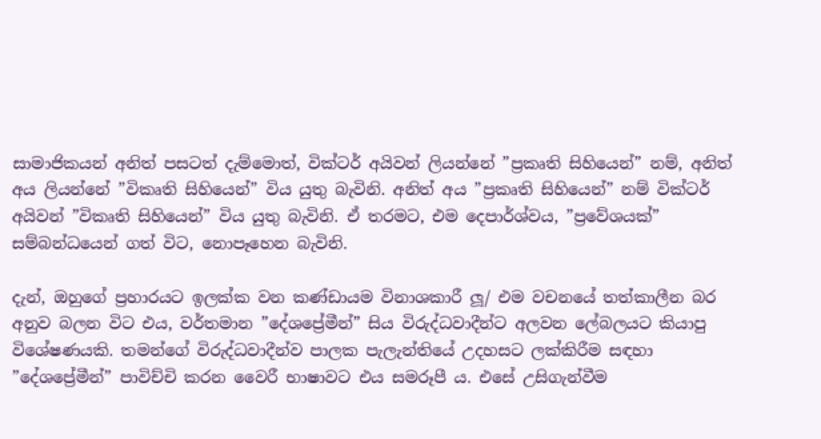සාමාජිකයන් අනිත් පසටත් දැම්මොත්, වික්ටර් අයිවන් ලියන්නේ ”ප්‍රකෘති සිහියෙන්” නම්, අනිත් අය ලියන්නේ ”විකෘති සිහියෙන්” විය යුතු බැවිනි. අනිත් අය ”ප්‍රකෘති සිහියෙන්” නම් වික්ටර් අයිවන් ”විකෘති සිහියෙන්” විය යුතු බැවිනි. ඒ තරමට, එම දෙපාර්ශ්වය, ”ප්‍රවේශයක්” සම්බන්ධයෙන් ගත් විට, නොපෑහෙන බැවිනි.

දැන්, ඔහුගේ ප්‍රහාරයට ඉලක්ක වන කණ්ඩායම විනාශකාරී ලූ/ එම වචනයේ තත්කාලීන බර අනුව බලන විට එය, වර්තමාන ”දේශප්‍රේමීන්” සිය විරුද්ධවාදීන්ට අලවන ලේබලයට කියාපු විශේෂණයකි. තමන්ගේ විරුද්ධවාදීන්ව පාලක පැලැන්තියේ උදහසට ලක්කිරීම සඳහා ”දේශප්‍රේමීන්” පාවිච්චි කරන වෛරී භාෂාවට එය සමරූපී ය. එසේ උසිගැන්වීම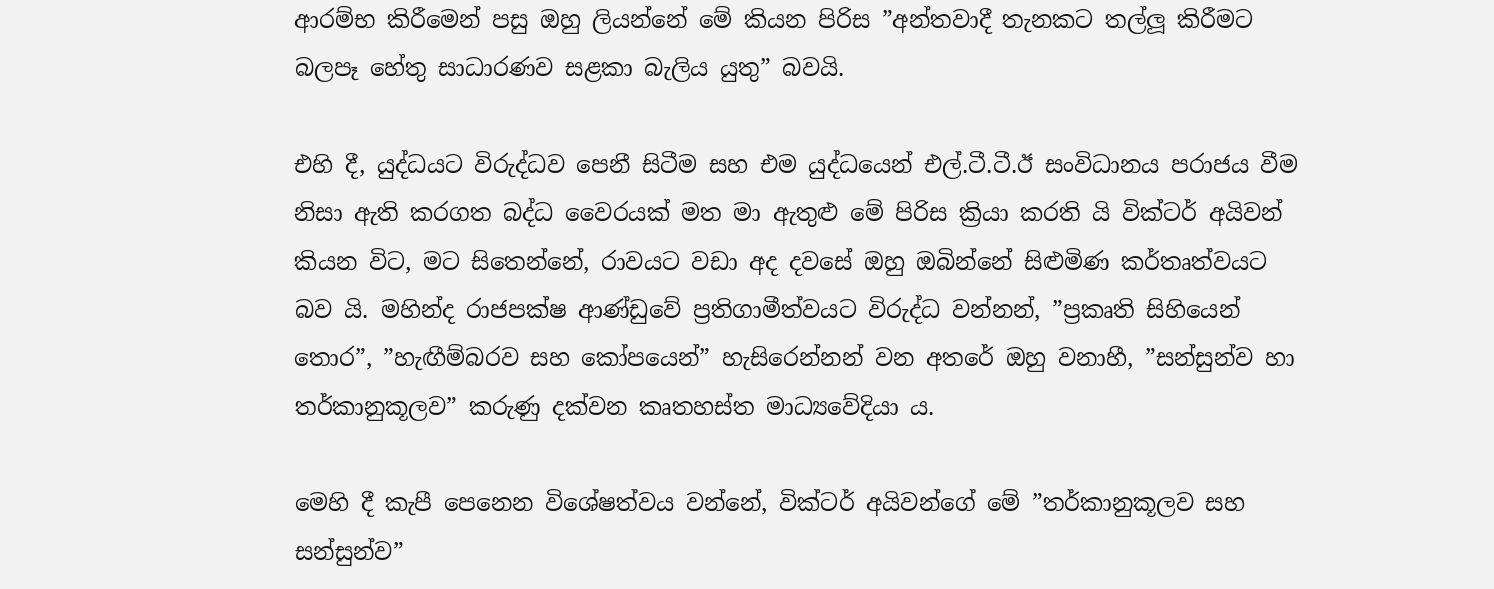ආරම්භ කිරීමෙන් පසු ඔහු ලියන්නේ මේ කියන පිරිස ”අන්තවාදී තැනකට තල්ලූ කිරීමට බලපෑ හේතු සාධාරණව සළකා බැලිය යුතු” බවයි.

එහි දී, යුද්ධයට විරුද්ධව පෙනී සිටීම සහ එම යුද්ධයෙන් එල්.ටී.ටී.ඊ සංවිධානය පරාජය වීම නිසා ඇති කරගත බද්ධ වෛරයක් මත මා ඇතුළු මේ පිරිස ක්‍රියා කරති යි වික්ටර් අයිවන් කියන විට, මට සිතෙන්නේ, රාවයට වඩා අද දවසේ ඔහු ඔබින්නේ සිළුමිණ කර්තෘත්වයට බව යි. මහින්ද රාජපක්ෂ ආණ්ඩුවේ ප්‍රතිගාමීත්වයට විරුද්ධ වන්නන්, ”ප්‍රකෘති සිහියෙන් තොර”, ”හැඟීම්බරව සහ කෝපයෙන්” හැසිරෙන්නන් වන අතරේ ඔහු වනාහී, ”සන්සුන්ව හා තර්කානුකූලව” කරුණු දක්වන කෘතහස්ත මාධ්‍යවේදියා ය.

මෙහි දී කැපී පෙනෙන විශේෂත්වය වන්නේ, වික්ටර් අයිවන්ගේ මේ ”තර්කානුකූලව සහ සන්සුන්ව”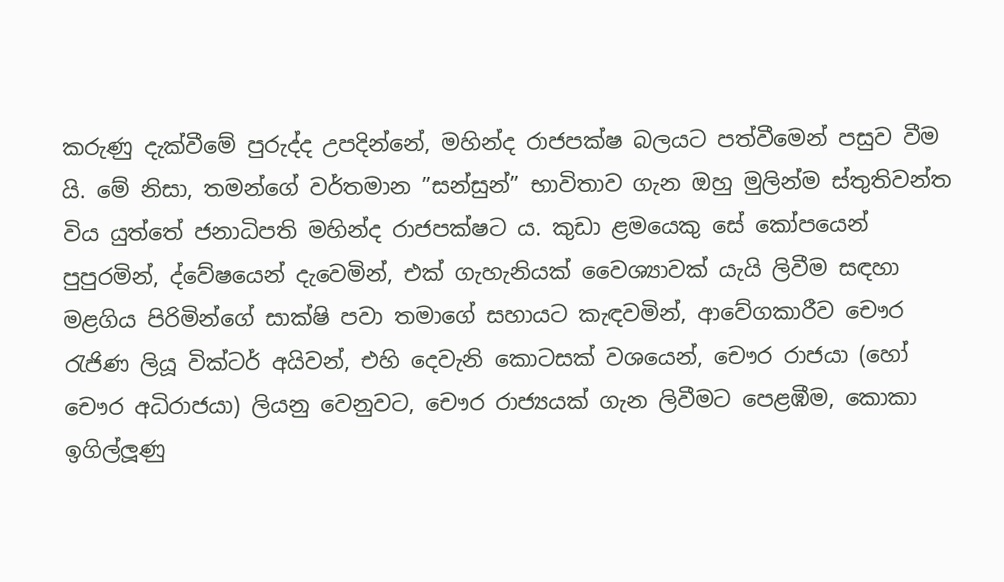කරුණු දැක්වීමේ පුරුද්ද උපදින්නේ, මහින්ද රාජපක්ෂ බලයට පත්වීමෙන් පසුව වීම යි. මේ නිසා, තමන්ගේ වර්තමාන ”සන්සුන්” භාවිතාව ගැන ඔහු මුලින්ම ස්තුතිවන්ත විය යුත්තේ ජනාධිපති මහින්ද රාජපක්ෂට ය. කුඩා ළමයෙකු සේ කෝපයෙන් පුපුරමින්, ද්වේෂයෙන් දැවෙමින්, එක් ගැහැනියක් වෛශ්‍යාවක් යැයි ලිවීම සඳහා මළගිය පිරිමින්ගේ සාක්ෂි පවා තමාගේ සහායට කැඳවමින්, ආවේගකාරීව චෞර රැජිණ ලියූ වික්ටර් අයිවන්, එහි දෙවැනි කොටසක් වශයෙන්, චෞර රාජයා (හෝ චෞර අධිරාජයා) ලියනු වෙනුවට, චෞර රාජ්‍යයක් ගැන ලිවීමට පෙළඹීම, කොකා ඉගිල්ලූණු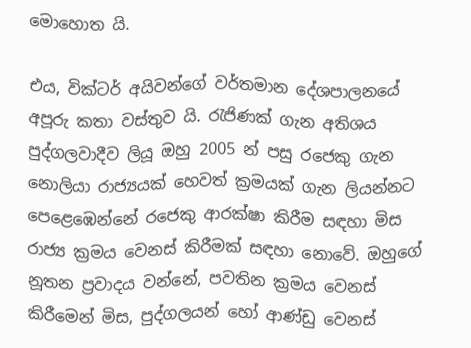මොහොත යි.

එය, වික්ටර් අයිවන්ගේ වර්තමාන දේශපාලනයේ අපූරු කතා වස්තුව යි. රැජිණක් ගැන අතිශය පුද්ගලවාදීව ලියූ ඔහු 2005 න් පසු රජෙකු ගැන නොලියා රාජ්‍යයක් හෙවත් ක්‍රමයක් ගැන ලියන්නට පෙළෙඹෙන්නේ රජෙකු ආරක්ෂා කිරීම සඳහා මිස රාජ්‍ය ක්‍රමය වෙනස් කිරීමක් සඳහා නොවේ. ඔහුගේ නූතන ප්‍රවාදය වන්නේ, පවතින ක්‍රමය වෙනස් කිරීමෙන් මිස, පුද්ගලයන් හෝ ආණ්ඩු වෙනස්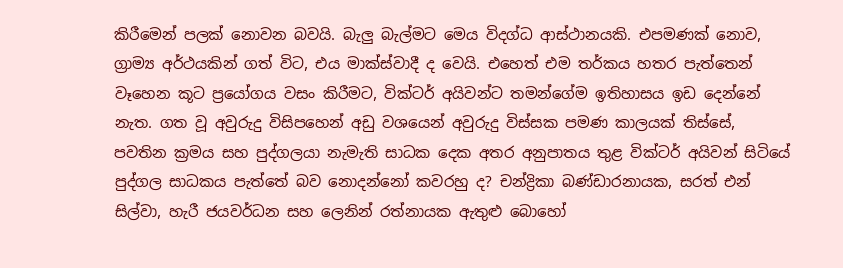කිරීමෙන් පලක් නොවන බවයි. බැලු බැල්මට මෙය විදග්ධ ආස්ථානයකි. එපමණක් නොව, ග්‍රාම්‍ය අර්ථයකින් ගත් විට, එය මාක්ස්වාදී ද වෙයි. එහෙත් එම තර්කය හතර පැත්තෙන් වෑහෙන කූට ප්‍රයෝගය වසං කිරීමට, වික්ටර් අයිවන්ට තමන්ගේම ඉතිහාසය ඉඩ දෙන්නේ නැත. ගත වූ අවුරුදු විසිපහෙන් අඩු වශයෙන් අවුරුදු විස්සක පමණ කාලයක් තිස්සේ, පවතින ක්‍රමය සහ පුද්ගලයා නැමැති සාධක දෙක අතර අනුපාතය තුළ වික්ටර් අයිවන් සිටියේ පුද්ගල සාධකය පැත්තේ බව නොදන්නෝ කවරහු ද? චන්ද්‍රිකා බණ්ඩාරනායක, සරත් එන් සිල්වා, හැරී ජයවර්ධන සහ ලෙනින් රත්නායක ඇතුළු බොහෝ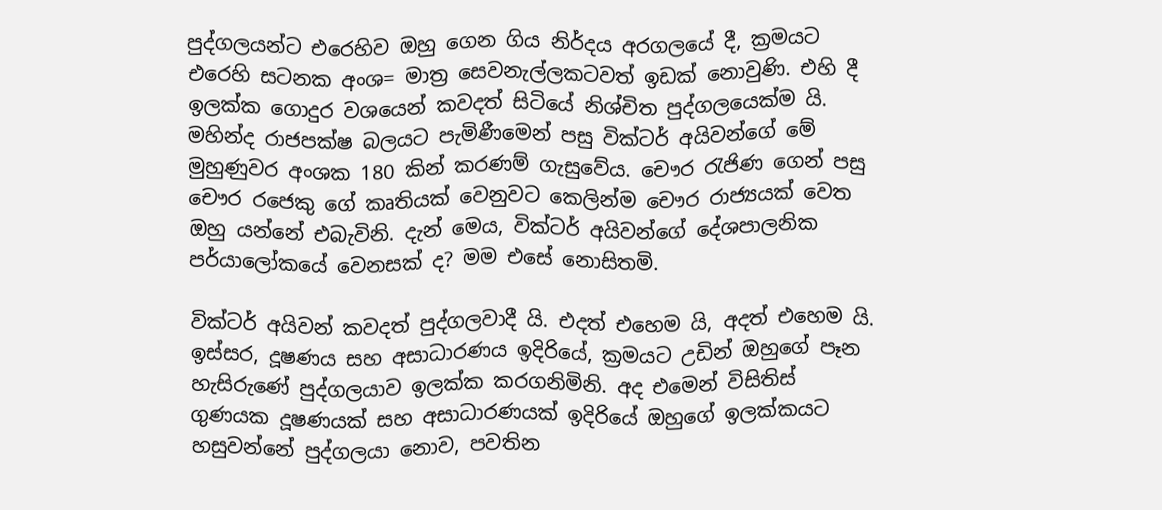පුද්ගලයන්ට එරෙහිව ඔහු ගෙන ගිය නිර්දය අරගලයේ දී, ක්‍රමයට එරෙහි සටනක අංශ= මාත්‍ර සෙවනැල්ලකටවත් ඉඩක් නොවුණි. එහි දී ඉලක්ක ගොදුර වශයෙන් කවදත් සිටියේ නිශ්චිත පුද්ගලයෙක්ම යි. මහින්ද රාජපක්ෂ බලයට පැමිණීමෙන් පසු වික්ටර් අයිවන්ගේ මේ මුහුණුවර අංශක 180 කින් කරණම් ගැසුවේය. චෞර රැජිණ ගෙන් පසු චෞර රජෙකු ගේ කෘතියක් වෙනුවට කෙලින්ම චෞර රාජ්‍යයක් වෙත ඔහු යන්නේ එබැවිනි. දැන් මෙය, වික්ටර් අයිවන්ගේ දේශපාලනික පර්යාලෝකයේ වෙනසක් ද? මම එසේ නොසිතමි.

වික්ටර් අයිවන් කවදත් පුද්ගලවාදී යි. එදත් එහෙම යි, අදත් එහෙම යි. ඉස්සර, දූෂණය සහ අසාධාරණය ඉදිරියේ, ක්‍රමයට උඩින් ඔහුගේ පෑන හැසිරුණේ පුද්ගලයාව ඉලක්ක කරගනිමිනි. අද එමෙන් විසිතිස් ගුණයක දූෂණයක් සහ අසාධාරණයක් ඉදිරියේ ඔහුගේ ඉලක්කයට හසුවන්නේ පුද්ගලයා නොව, පවතින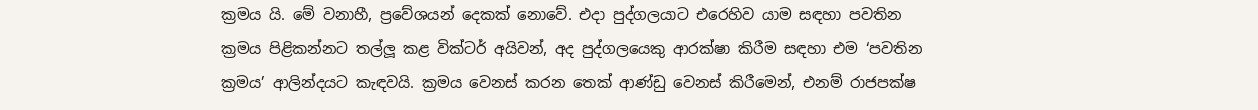ක්‍රමය යි. මේ වනාහී, ප්‍රවේශයන් දෙකක් නොවේ. එදා පුද්ගලයාට එරෙහිව යාම සඳහා පවතින ක්‍රමය පිළිකන්නට තල්ලූ කළ වික්ටර් අයිවන්, අද පුද්ගලයෙකු ආරක්ෂා කිරීම සඳහා එම ‘පවතින ක්‍රමය’ ආලින්දයට කැඳවයි. ක්‍රමය වෙනස් කරන තෙක් ආණ්ඩු වෙනස් කිරීමෙන්, එනම් රාජපක්ෂ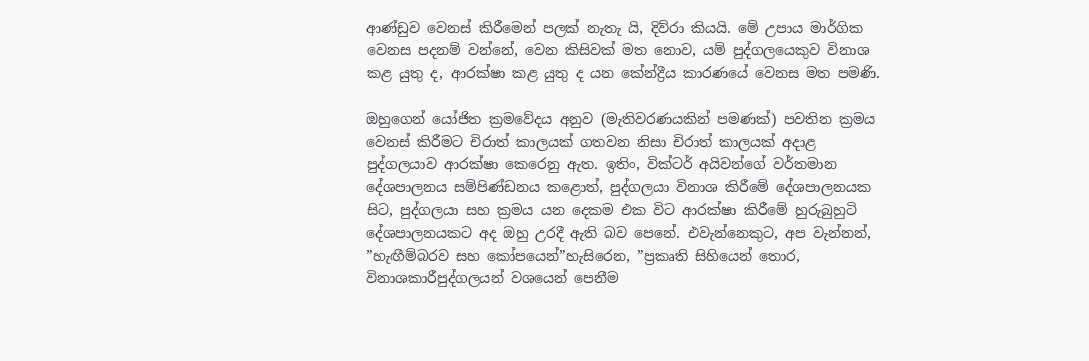ආණ්ඩුව වෙනස් කිරීමෙන් පලක් නැතැ යි, දිව්රා කියයි. මේ උපාය මාර්ගික වෙනස පදනම් වන්නේ, වෙන කිසිවක් මත නොව, යම් පුද්ගලයෙකුව විනාශ කළ යුතු ද, ආරක්ෂා කළ යුතු ද යන කේන්ද්‍රීය කාරණයේ වෙනස මත පමණි.

ඔහුගෙන් යෝජිත ක්‍රමවේදය අනුව (මැතිවරණයකින් පමණක්) පවතින ක්‍රමය වෙනස් කිරීමට චිරාත් කාලයක් ගතවන නිසා චිරාත් කාලයක් අදාළ පුද්ගලයාව ආරක්ෂා කෙරෙනු ඇත. ඉතිං, වික්ටර් අයිවන්ගේ වර්තමාන දේශපාලනය සම්පිණ්ඩනය කළොත්, පුද්ගලයා විනාශ කිරීමේ දේශපාලනයක සිට, පුද්ගලයා සහ ක්‍රමය යන දෙකම එක විට ආරක්ෂා කිරීමේ හුරුබුහුටි දේශපාලනයකට අද ඔහු උරදී ඇති බව පෙනේ. එවැන්නෙකුට, අප වැන්නන්, ”හැඟීම්බරව සහ කෝපයෙන්”හැසිරෙන, ”ප්‍රකෘති සිහියෙන් තොර, විනාශකාරීපුද්ගලයන් වශයෙන් පෙනීම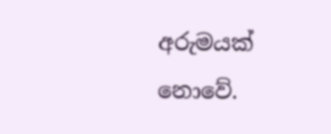අරුමයක් නොවේ.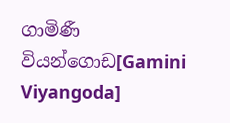ගාමිණී වියන්ගොඩ[Gamini Viyangoda]